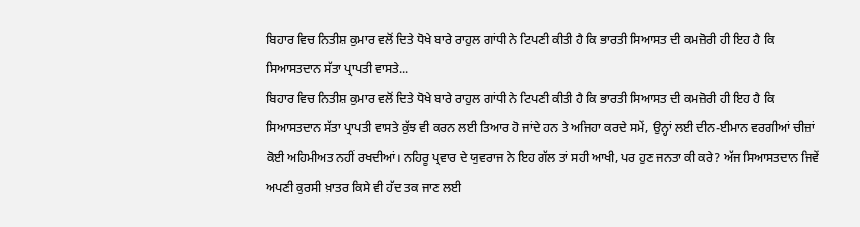ਬਿਹਾਰ ਵਿਚ ਨਿਤੀਸ਼ ਕੁਮਾਰ ਵਲੋਂ ਦਿਤੇ ਧੋਖੇ ਬਾਰੇ ਰਾਹੁਲ ਗਾਂਧੀ ਨੇ ਟਿਪਣੀ ਕੀਤੀ ਹੈ ਕਿ ਭਾਰਤੀ ਸਿਆਸਤ ਦੀ ਕਮਜ਼ੋਰੀ ਹੀ ਇਹ ਹੈ ਕਿ ਸਿਆਸਤਦਾਨ ਸੱਤਾ ਪ੍ਰਾਪਤੀ ਵਾਸਤੇ...
ਬਿਹਾਰ ਵਿਚ ਨਿਤੀਸ਼ ਕੁਮਾਰ ਵਲੋਂ ਦਿਤੇ ਧੋਖੇ ਬਾਰੇ ਰਾਹੁਲ ਗਾਂਧੀ ਨੇ ਟਿਪਣੀ ਕੀਤੀ ਹੈ ਕਿ ਭਾਰਤੀ ਸਿਆਸਤ ਦੀ ਕਮਜ਼ੋਰੀ ਹੀ ਇਹ ਹੈ ਕਿ ਸਿਆਸਤਦਾਨ ਸੱਤਾ ਪ੍ਰਾਪਤੀ ਵਾਸਤੇ ਕੁੱਝ ਵੀ ਕਰਨ ਲਈ ਤਿਆਰ ਹੋ ਜਾਂਦੇ ਹਨ ਤੇ ਅਜਿਹਾ ਕਰਦੇ ਸਮੇਂ, ਉਨ੍ਹਾਂ ਲਈ ਦੀਨ-ਈਮਾਨ ਵਰਗੀਆਂ ਚੀਜ਼ਾਂ ਕੋਈ ਅਹਿਮੀਅਤ ਨਹੀਂ ਰਖਦੀਆਂ। ਨਹਿਰੂ ਪ੍ਰਵਾਰ ਦੇ ਯੁਵਰਾਜ ਨੇ ਇਹ ਗੱਲ ਤਾਂ ਸਹੀ ਆਖੀ, ਪਰ ਹੁਣ ਜਨਤਾ ਕੀ ਕਰੇ? ਅੱਜ ਸਿਆਸਤਦਾਨ ਜਿਵੇਂ ਅਪਣੀ ਕੁਰਸੀ ਖ਼ਾਤਰ ਕਿਸੇ ਵੀ ਹੱਦ ਤਕ ਜਾਣ ਲਈ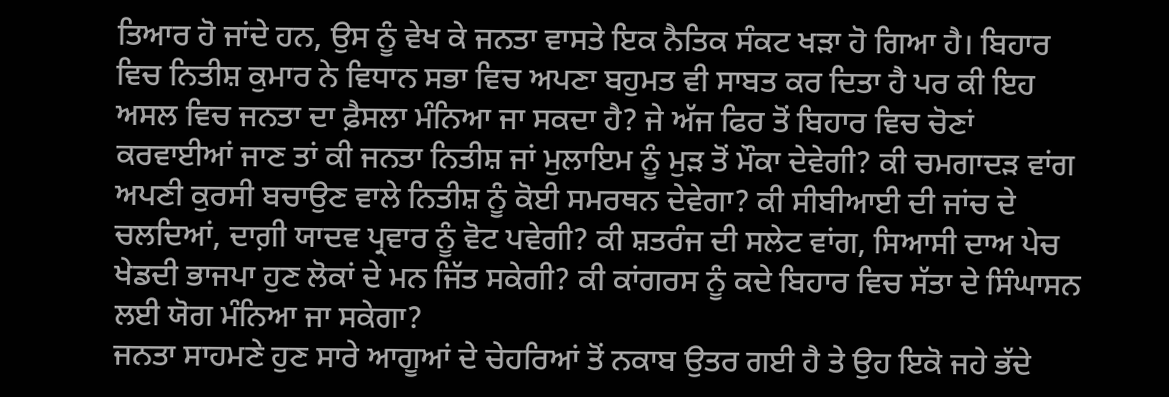ਤਿਆਰ ਹੋ ਜਾਂਦੇ ਹਨ, ਉਸ ਨੂੰ ਵੇਖ ਕੇ ਜਨਤਾ ਵਾਸਤੇ ਇਕ ਨੈਤਿਕ ਸੰਕਟ ਖੜਾ ਹੋ ਗਿਆ ਹੈ। ਬਿਹਾਰ ਵਿਚ ਨਿਤੀਸ਼ ਕੁਮਾਰ ਨੇ ਵਿਧਾਨ ਸਭਾ ਵਿਚ ਅਪਣਾ ਬਹੁਮਤ ਵੀ ਸਾਬਤ ਕਰ ਦਿਤਾ ਹੈ ਪਰ ਕੀ ਇਹ ਅਸਲ ਵਿਚ ਜਨਤਾ ਦਾ ਫ਼ੈਸਲਾ ਮੰਨਿਆ ਜਾ ਸਕਦਾ ਹੈ? ਜੇ ਅੱਜ ਫਿਰ ਤੋਂ ਬਿਹਾਰ ਵਿਚ ਚੋਣਾਂ ਕਰਵਾਈਆਂ ਜਾਣ ਤਾਂ ਕੀ ਜਨਤਾ ਨਿਤੀਸ਼ ਜਾਂ ਮੁਲਾਇਮ ਨੂੰ ਮੁੜ ਤੋਂ ਮੌਕਾ ਦੇਵੇਗੀ? ਕੀ ਚਮਗਾਦੜ ਵਾਂਗ ਅਪਣੀ ਕੁਰਸੀ ਬਚਾਉਣ ਵਾਲੇ ਨਿਤੀਸ਼ ਨੂੰ ਕੋਈ ਸਮਰਥਨ ਦੇਵੇਗਾ? ਕੀ ਸੀਬੀਆਈ ਦੀ ਜਾਂਚ ਦੇ ਚਲਦਿਆਂ, ਦਾਗ਼ੀ ਯਾਦਵ ਪ੍ਰਵਾਰ ਨੂੰ ਵੋਟ ਪਵੇਗੀ? ਕੀ ਸ਼ਤਰੰਜ ਦੀ ਸਲੇਟ ਵਾਂਗ, ਸਿਆਸੀ ਦਾਅ ਪੇਚ ਖੇਡਦੀ ਭਾਜਪਾ ਹੁਣ ਲੋਕਾਂ ਦੇ ਮਨ ਜਿੱਤ ਸਕੇਗੀ? ਕੀ ਕਾਂਗਰਸ ਨੂੰ ਕਦੇ ਬਿਹਾਰ ਵਿਚ ਸੱਤਾ ਦੇ ਸਿੰਘਾਸਨ ਲਈ ਯੋਗ ਮੰਨਿਆ ਜਾ ਸਕੇਗਾ?
ਜਨਤਾ ਸਾਹਮਣੇ ਹੁਣ ਸਾਰੇ ਆਗੂਆਂ ਦੇ ਚੇਹਰਿਆਂ ਤੋਂ ਨਕਾਬ ਉਤਰ ਗਈ ਹੈ ਤੇ ਉਹ ਇਕੋ ਜਹੇ ਭੱਦੇ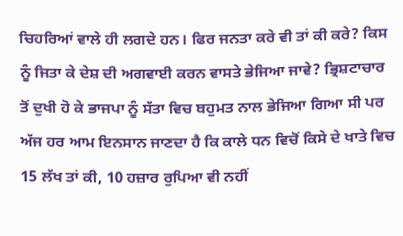ਚਿਹਰਿਆਂ ਵਾਲੇ ਹੀ ਲਗਦੇ ਹਨ। ਫਿਰ ਜਨਤਾ ਕਰੇ ਵੀ ਤਾਂ ਕੀ ਕਰੇ? ਕਿਸ ਨੂੰ ਜਿਤਾ ਕੇ ਦੇਸ਼ ਦੀ ਅਗਵਾਈ ਕਰਨ ਵਾਸਤੇ ਭੇਜਿਆ ਜਾਵੇ? ਭ੍ਰਿਸ਼ਟਾਚਾਰ ਤੋਂ ਦੁਖੀ ਹੋ ਕੇ ਭਾਜਪਾ ਨੂੰ ਸੱਤਾ ਵਿਚ ਬਹੁਮਤ ਨਾਲ ਭੇਜਿਆ ਗਿਆ ਸੀ ਪਰ ਅੱਜ ਹਰ ਆਮ ਇਨਸਾਨ ਜਾਣਦਾ ਹੈ ਕਿ ਕਾਲੇ ਧਨ ਵਿਚੋਂ ਕਿਸੇ ਦੇ ਖਾਤੇ ਵਿਚ 15 ਲੱਖ ਤਾਂ ਕੀ, 10 ਹਜ਼ਾਰ ਰੁਪਿਆ ਵੀ ਨਹੀਂ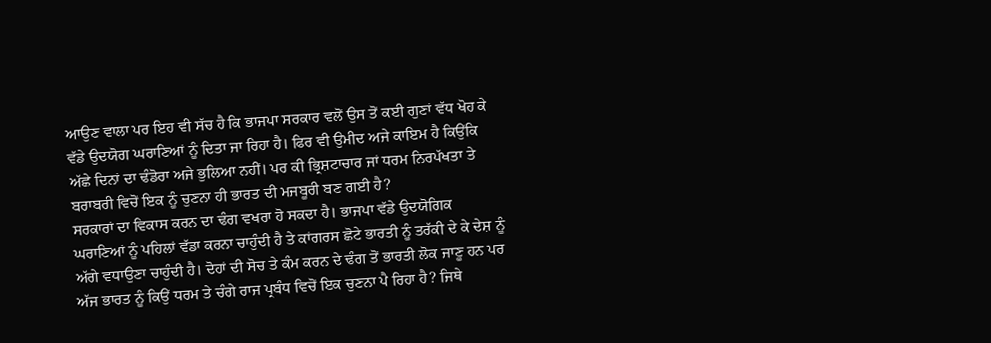ਆਉਣ ਵਾਲਾ ਪਰ ਇਹ ਵੀ ਸੱਚ ਹੈ ਕਿ ਭਾਜਪਾ ਸਰਕਾਰ ਵਲੋਂ ਉਸ ਤੋਂ ਕਈ ਗੁਣਾਂ ਵੱਧ ਖੋਹ ਕੇ ਵੱਡੇ ਉਦਯੋਗ ਘਰਾਣਿਆਂ ਨੂੰ ਦਿਤਾ ਜਾ ਰਿਹਾ ਹੈ। ਫਿਰ ਵੀ ਉਮੀਦ ਅਜੇ ਕਾਇਮ ਹੈ ਕਿਉਂਕਿ ਅੱਛੇ ਦਿਨਾਂ ਦਾ ਢੰਡੋਰਾ ਅਜੇ ਭੁਲਿਆ ਨਹੀਂ। ਪਰ ਕੀ ਭ੍ਰਿਸ਼ਟਾਚਾਰ ਜਾਂ ਧਰਮ ਨਿਰਪੱਖਤਾ ਤੇ ਬਰਾਬਰੀ ਵਿਚੋਂ ਇਕ ਨੂੰ ਚੁਣਨਾ ਹੀ ਭਾਰਤ ਦੀ ਮਜਬੂਰੀ ਬਣ ਗਈ ਹੈ?
ਸਰਕਾਰਾਂ ਦਾ ਵਿਕਾਸ ਕਰਨ ਦਾ ਢੰਗ ਵਖਰਾ ਹੋ ਸਕਦਾ ਹੈ। ਭਾਜਪਾ ਵੱਡੇ ਉਦਯੋਗਿਕ ਘਰਾਣਿਆਂ ਨੂੰ ਪਹਿਲਾਂ ਵੱਡਾ ਕਰਨਾ ਚਾਹੁੰਦੀ ਹੈ ਤੇ ਕਾਂਗਰਸ ਛੋਟੇ ਭਾਰਤੀ ਨੂੰ ਤਰੱਕੀ ਦੇ ਕੇ ਦੇਸ਼ ਨੂੰ ਅੱਗੇ ਵਧਾਉਣਾ ਚਾਹੁੰਦੀ ਹੈ। ਦੋਹਾਂ ਦੀ ਸੋਚ ਤੇ ਕੰਮ ਕਰਨ ਦੇ ਢੰਗ ਤੋਂ ਭਾਰਤੀ ਲੋਕ ਜਾਣੂ ਹਨ ਪਰ ਅੱਜ ਭਾਰਤ ਨੂੰ ਕਿਉਂ ਧਰਮ ਤੇ ਚੰਗੇ ਰਾਜ ਪ੍ਰਬੰਧ ਵਿਚੋਂ ਇਕ ਚੁਣਨਾ ਪੈ ਰਿਹਾ ਹੈ? ਜਿਥੇ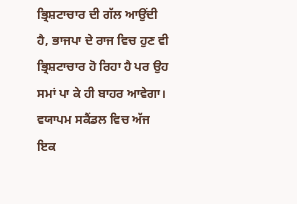ਭ੍ਰਿਸ਼ਟਾਚਾਰ ਦੀ ਗੱਲ ਆਉਂਦੀ ਹੈ, ਭਾਜਪਾ ਦੇ ਰਾਜ ਵਿਚ ਹੁਣ ਵੀ ਭ੍ਰਿਸ਼ਟਾਚਾਰ ਹੋ ਰਿਹਾ ਹੈ ਪਰ ਉਹ ਸਮਾਂ ਪਾ ਕੇ ਹੀ ਬਾਹਰ ਆਵੇਗਾ।
ਵਯਾਪਮ ਸਕੈਂਡਲ ਵਿਚ ਅੱਜ ਇਕ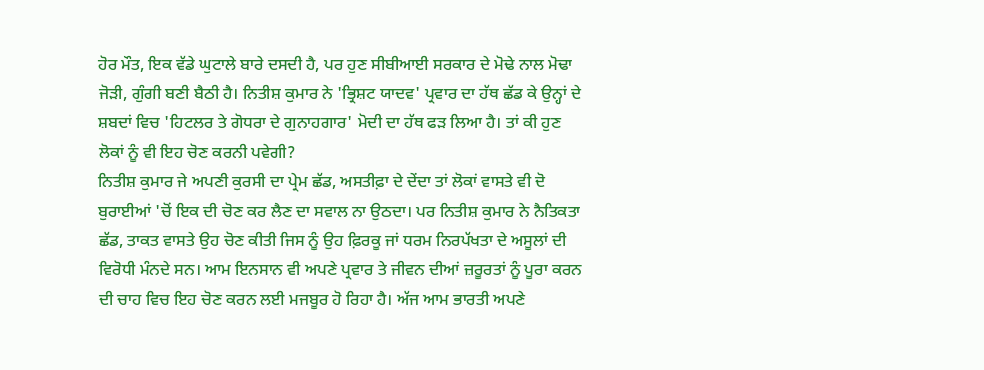ਹੋਰ ਮੌਤ, ਇਕ ਵੱਡੇ ਘੁਟਾਲੇ ਬਾਰੇ ਦਸਦੀ ਹੈ, ਪਰ ਹੁਣ ਸੀਬੀਆਈ ਸਰਕਾਰ ਦੇ ਮੋਢੇ ਨਾਲ ਮੋਢਾ ਜੋੜੀ, ਗੁੰਗੀ ਬਣੀ ਬੈਠੀ ਹੈ। ਨਿਤੀਸ਼ ਕੁਮਾਰ ਨੇ 'ਭ੍ਰਿਸ਼ਟ ਯਾਦਵ' ਪ੍ਰਵਾਰ ਦਾ ਹੱਥ ਛੱਡ ਕੇ ਉਨ੍ਹਾਂ ਦੇ ਸ਼ਬਦਾਂ ਵਿਚ 'ਹਿਟਲਰ ਤੇ ਗੋਧਰਾ ਦੇ ਗੁਨਾਹਗਾਰ' ਮੋਦੀ ਦਾ ਹੱਥ ਫੜ ਲਿਆ ਹੈ। ਤਾਂ ਕੀ ਹੁਣ ਲੋਕਾਂ ਨੂੰ ਵੀ ਇਹ ਚੋਣ ਕਰਨੀ ਪਵੇਗੀ?
ਨਿਤੀਸ਼ ਕੁਮਾਰ ਜੇ ਅਪਣੀ ਕੁਰਸੀ ਦਾ ਪ੍ਰੇਮ ਛੱਡ, ਅਸਤੀਫ਼ਾ ਦੇ ਦੇਂਦਾ ਤਾਂ ਲੋਕਾਂ ਵਾਸਤੇ ਵੀ ਦੋ ਬੁਰਾਈਆਂ 'ਚੋਂ ਇਕ ਦੀ ਚੋਣ ਕਰ ਲੈਣ ਦਾ ਸਵਾਲ ਨਾ ਉਠਦਾ। ਪਰ ਨਿਤੀਸ਼ ਕੁਮਾਰ ਨੇ ਨੈਤਿਕਤਾ ਛੱਡ, ਤਾਕਤ ਵਾਸਤੇ ਉਹ ਚੋਣ ਕੀਤੀ ਜਿਸ ਨੂੰ ਉਹ ਫ਼ਿਰਕੂ ਜਾਂ ਧਰਮ ਨਿਰਪੱਖਤਾ ਦੇ ਅਸੂਲਾਂ ਦੀ ਵਿਰੋਧੀ ਮੰਨਦੇ ਸਨ। ਆਮ ਇਨਸਾਨ ਵੀ ਅਪਣੇ ਪ੍ਰਵਾਰ ਤੇ ਜੀਵਨ ਦੀਆਂ ਜ਼ਰੂਰਤਾਂ ਨੂੰ ਪੂਰਾ ਕਰਨ ਦੀ ਚਾਹ ਵਿਚ ਇਹ ਚੋਣ ਕਰਨ ਲਈ ਮਜਬੂਰ ਹੋ ਰਿਹਾ ਹੈ। ਅੱਜ ਆਮ ਭਾਰਤੀ ਅਪਣੇ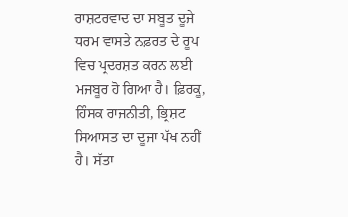ਰਾਸ਼ਟਰਵਾਦ ਦਾ ਸਬੂਤ ਦੂਜੇ ਧਰਮ ਵਾਸਤੇ ਨਫ਼ਰਤ ਦੇ ਰੂਪ ਵਿਚ ਪ੍ਰਦਰਸ਼ਤ ਕਰਨ ਲਈ ਮਜਬੂਰ ਹੋ ਗਿਆ ਹੈ। ਫ਼ਿਰਕੂ, ਹਿੰਸਕ ਰਾਜਨੀਤੀ, ਭ੍ਰਿਸ਼ਟ ਸਿਆਸਤ ਦਾ ਦੂਜਾ ਪੱਖ ਨਹੀਂ ਹੈ। ਸੱਤਾ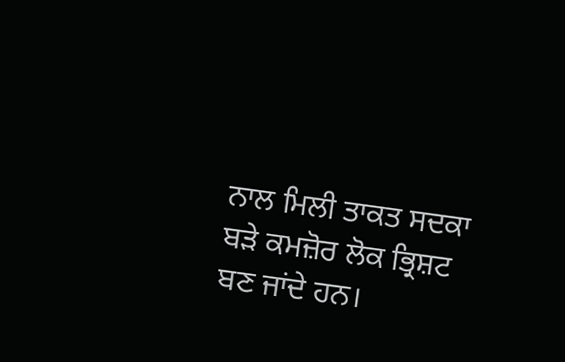ਨਾਲ ਮਿਲੀ ਤਾਕਤ ਸਦਕਾ ਬੜੇ ਕਮਜ਼ੋਰ ਲੋਕ ਭ੍ਰਿਸ਼ਟ ਬਣ ਜਾਂਦੇ ਹਨ।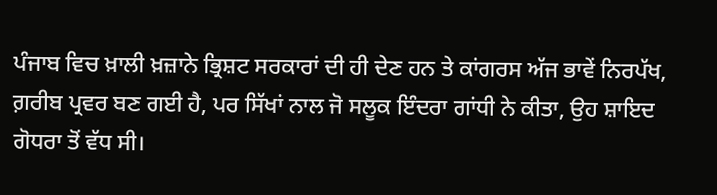ਪੰਜਾਬ ਵਿਚ ਖ਼ਾਲੀ ਖ਼ਜ਼ਾਨੇ ਭ੍ਰਿਸ਼ਟ ਸਰਕਾਰਾਂ ਦੀ ਹੀ ਦੇਣ ਹਨ ਤੇ ਕਾਂਗਰਸ ਅੱਜ ਭਾਵੇਂ ਨਿਰਪੱਖ, ਗ਼ਰੀਬ ਪ੍ਰਵਰ ਬਣ ਗਈ ਹੈ, ਪਰ ਸਿੱਖਾਂ ਨਾਲ ਜੋ ਸਲੂਕ ਇੰਦਰਾ ਗਾਂਧੀ ਨੇ ਕੀਤਾ, ਉਹ ਸ਼ਾਇਦ ਗੋਧਰਾ ਤੋਂ ਵੱਧ ਸੀ।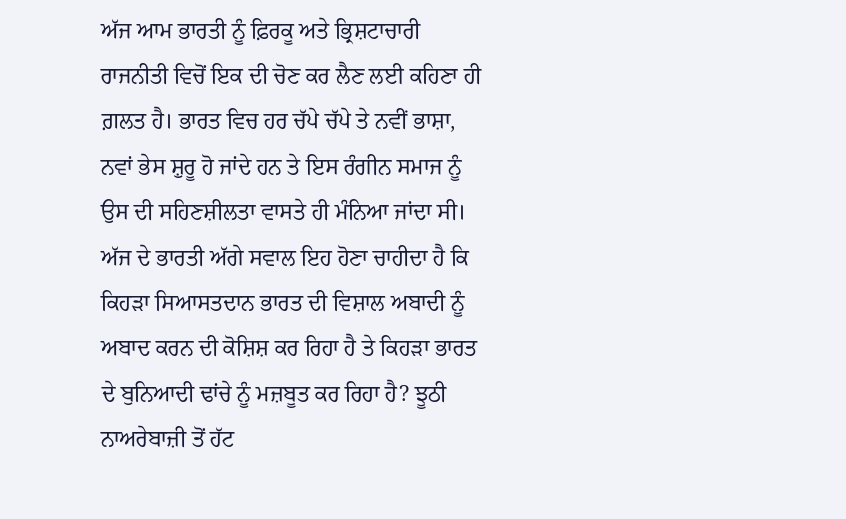ਅੱਜ ਆਮ ਭਾਰਤੀ ਨੂੰ ਫ਼ਿਰਕੂ ਅਤੇ ਭ੍ਰਿਸ਼ਟਾਚਾਰੀ ਰਾਜਨੀਤੀ ਵਿਚੋਂ ਇਕ ਦੀ ਚੋਣ ਕਰ ਲੈਣ ਲਈ ਕਹਿਣਾ ਹੀ ਗ਼ਲਤ ਹੈ। ਭਾਰਤ ਵਿਚ ਹਰ ਚੱਪੇ ਚੱਪੇ ਤੇ ਨਵੀਂ ਭਾਸ਼ਾ, ਨਵਾਂ ਭੇਸ ਸ਼ੁਰੂ ਹੋ ਜਾਂਦੇ ਹਨ ਤੇ ਇਸ ਰੰਗੀਨ ਸਮਾਜ ਨੂੰ ਉਸ ਦੀ ਸਹਿਣਸ਼ੀਲਤਾ ਵਾਸਤੇ ਹੀ ਮੰਨਿਆ ਜਾਂਦਾ ਸੀ। ਅੱਜ ਦੇ ਭਾਰਤੀ ਅੱਗੇ ਸਵਾਲ ਇਹ ਹੋਣਾ ਚਾਹੀਦਾ ਹੈ ਕਿ ਕਿਹੜਾ ਸਿਆਸਤਦਾਨ ਭਾਰਤ ਦੀ ਵਿਸ਼ਾਲ ਅਬਾਦੀ ਨੂੰ ਅਬਾਦ ਕਰਨ ਦੀ ਕੋਸ਼ਿਸ਼ ਕਰ ਰਿਹਾ ਹੈ ਤੇ ਕਿਹੜਾ ਭਾਰਤ ਦੇ ਬੁਨਿਆਦੀ ਢਾਂਚੇ ਨੂੰ ਮਜ਼ਬੂਤ ਕਰ ਰਿਹਾ ਹੈ? ਝੂਠੀ ਨਾਅਰੇਬਾਜ਼ੀ ਤੋਂ ਹੱਟ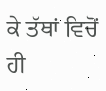ਕੇ ਤੱਥਾਂ ਵਿਚੋਂ ਹੀ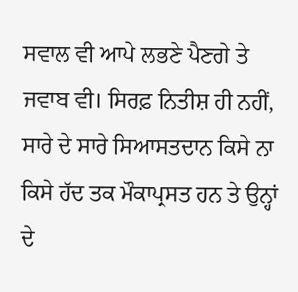ਸਵਾਲ ਵੀ ਆਪੇ ਲਭਣੇ ਪੈਣਗੇ ਤੇ ਜਵਾਬ ਵੀ। ਸਿਰਫ਼ ਨਿਤੀਸ਼ ਹੀ ਨਹੀਂ, ਸਾਰੇ ਦੇ ਸਾਰੇ ਸਿਆਸਤਦਾਨ ਕਿਸੇ ਨਾ ਕਿਸੇ ਹੱਦ ਤਕ ਮੌਕਾਪ੍ਰਸਤ ਹਨ ਤੇ ਉਨ੍ਹਾਂ ਦੇ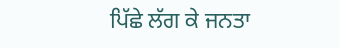ਪਿੱਛੇ ਲੱਗ ਕੇ ਜਨਤਾ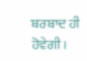ਬਰਬਾਦ ਹੀ ਹੋਵੇਗੀ।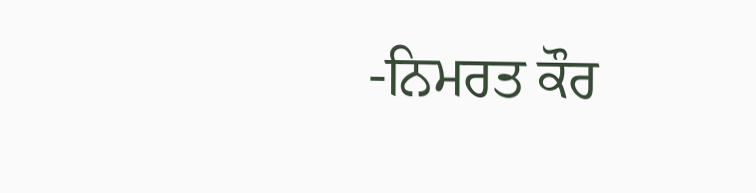-ਨਿਮਰਤ ਕੌਰ